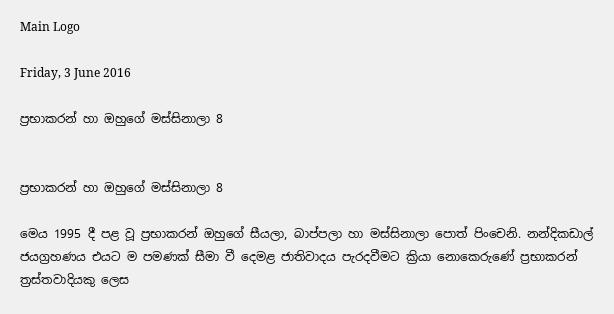Main Logo

Friday, 3 June 2016

ප්‍රභාකරන් හා ඔහුගේ මස්සිනාලා 8


ප්‍රභාකරන් හා ඔහුගේ මස්සිනාලා 8

මෙය 1995 දී පළ වූ ප්‍රභාකරන් ඔහුගේ සීයලා, බාප්පලා හා මස්සිනාලා පොත් පිංචෙනි. නන්දිකඩාල් ජයග්‍රහණය එයට ම පමණක් සීමා වී දෙමළ ජාතිවාදය පැරදවීමට ක්‍රියා නොකෙරුණේ ප්‍රභාකරන් ත්‍රස්තවාදියකු ලෙස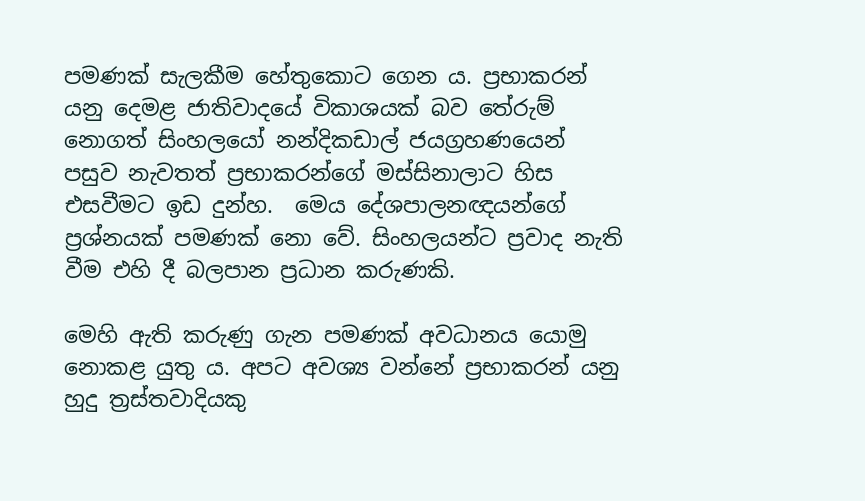පමණක් සැලකීම හේතුකොට ගෙන ය. ප්‍රභාකරන් යනු දෙමළ ජාතිවාදයේ විකාශයක් බව තේරුම් නොගත් සිංහලයෝ නන්දිකඩාල් ජයග්‍රහණයෙන් පසුව නැවතත් ප්‍රභාකරන්ගේ මස්සිනාලාට හිස එසවීමට ඉඩ දුන්හ.  මෙය දේශපාලනඥයන්ගේ ප්‍රශ්නයක් පමණක් නො වේ. සිංහලයන්ට ප්‍රවාද නැති වීම එහි දී බලපාන ප්‍රධාන කරුණකි.

මෙහි ඇති කරුණු ගැන පමණක් අවධානය යොමු නොකළ යුතු ය. අපට අවශ්‍ය වන්නේ ප්‍රභාකරන් යනු හුදු ත්‍රස්තවාදියකු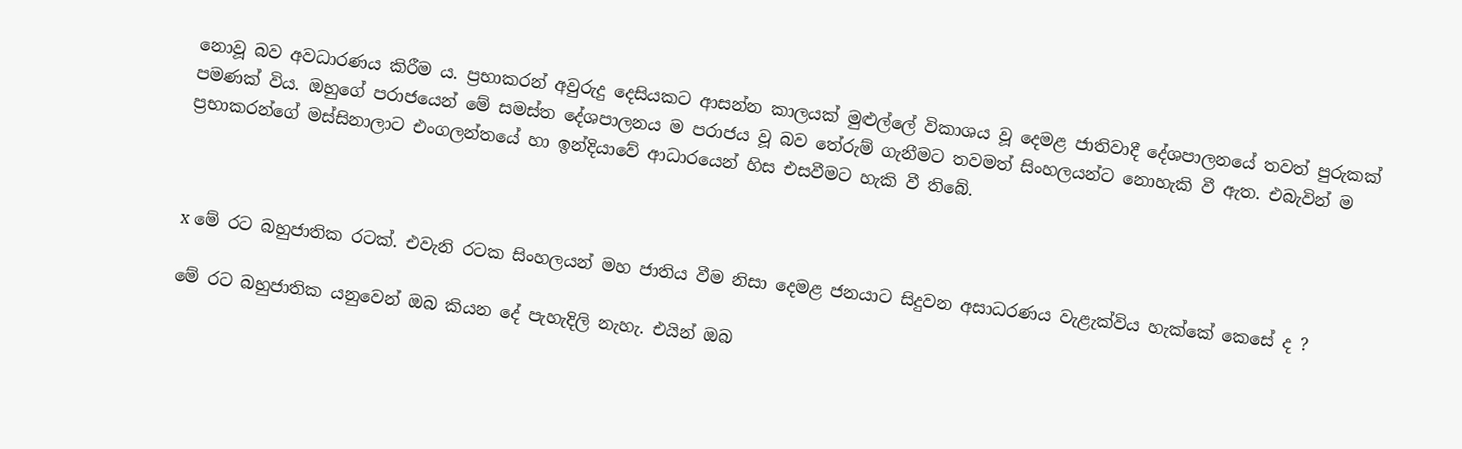නොවූ බව අවධාරණය කිරීම ය. ප්‍රභාකරන් අවුරුදු දෙසියකට ආසන්න කාලයක් මුළුල්ලේ විකාශය වූ දෙමළ ජාතිවාදී දේශපාලනයේ තවත් පුරුකක් පමණක් විය. ඔහුගේ පරාජයෙන් මේ සමස්ත දේශපාලනය ම පරාජය වූ බව තේරුම් ගැනීමට තවමත් සිංහලයන්ට නොහැකි වී ඇත. එබැවින් ම ප්‍රභාකරන්ගේ මස්සිනාලාට එංගලන්තයේ හා ඉන්දියාවේ ආධාරයෙන් හිස එසවීමට හැකි වී තිබේ.



x මේ රට බහුජාතික රටක්. එවැනි රටක සිංහලයන් මහ ජාතිය වීම නිසා දෙමළ ජනයාට සිදුවන අසාධරණය වැළැක්විය හැක්කේ කෙසේ ද ?

මේ රට බහුජාතික යනුවෙන් ඔබ කියන දේ පැහැදිලි නැහැ. එයින් ඔබ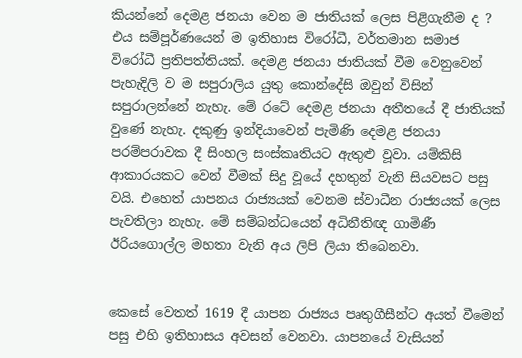කියන්නේ දෙමළ ජනයා වෙන ම ජාතියක් ලෙස පිළිගැනීම ද ? එය සම්පූර්ණයෙන් ම ඉතිහාස විරෝධී, වර්තමාන සමාජ විරෝධී ප්‍රතිපත්තියක්. දෙමළ ජනයා ජාතියක් වීම වෙනුවෙන් පැහැදිලි ව ම සපුරාලිය යුතු කොන්දේසි ඔවුන් විසින් සපුරාලන්නේ නැහැ. මේ රටේ දෙමළ ජනයා අතීතයේ දී ජාතියක් වුණේ නැහැ. දකුණු ඉන්දියාවෙන් පැමිණි දෙමළ ජනයා පරම්පරාවක දී සිංහල සංස්කෘතියට ඇතුළු වූවා. යම්කිසි ආකාරයකට වෙන් වීමක් සිදු වූයේ දහතුන් වැනි සියවසට පසු වයි. එහෙත් යාපනය රාජ්‍යයක් වෙනම ස්වාධීන රාජ්‍යයක් ලෙස පැවතිලා නැහැ. මේ සම්බන්ධයෙන් අධිනීතිඥ ගාමිණී ඊරියගොල්ල මහතා වැනි අය ලිපි ලියා තිබෙනවා.


කෙසේ වෙතත් 1619 දී යාපන රාජ්‍යය පෘතුගීසීන්ට අයත් වීමෙන් පසු එහි ඉතිහාසය අවසන් වෙනවා. යාපනයේ වැසියන්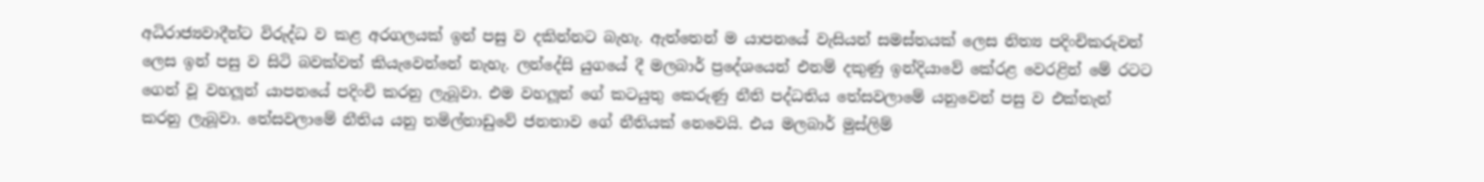අධිරාජ්‍යවාදීන්ට විරුද්ධ ව කළ අරගලයක් ඉන් පසු ව දකින්නට බැහැ. ඇත්තෙන් ම යාපනයේ වැසියන් සමස්තයක් ලෙස නිත්‍ය පදිංචිකරුවන් ලෙස ඉන් පසු ව සිටි බවක්වත් කියැවෙන්නේ නැහැ. ලන්දේසි යුගයේ දී මලබාර් ප්‍රදේශයෙන් එනම් දකුණු ඉන්දියාවේ කේරළ වෙරළින් මේ රටට ගෙන් වූ වහලූන් යාපනයේ පදිංචි කරනු ලැබූවා. එම වහලූන් ගේ කටයුතු කෙරුණු නීති පද්ධතිය තේසවලාමේ යනුවෙන් පසු ව එක්තැන් කරනු ලැබූවා. තේසවලාමේ නීතිය යනු තමිල්නාඩුවේ ජනතාව ගේ නීතියක් නෙවෙයි. එය මලබාර් මුස්ලිම්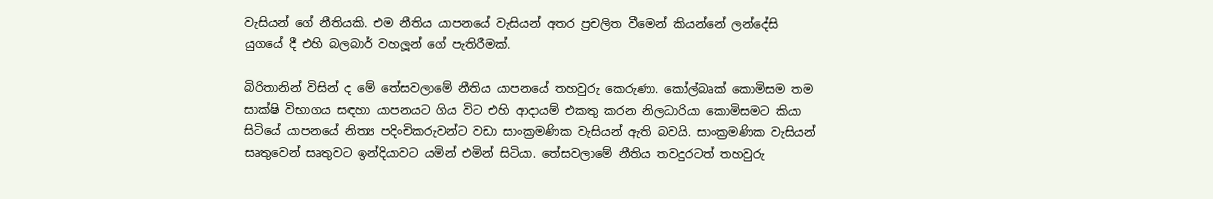වැසියන් ගේ නීතියකි. එම නීතිය යාපනයේ වැසියන් අතර ප්‍රචලිත වීමෙන් කියන්නේ ලන්දේසි යුගයේ දී එහි බලබාර් වහලූන් ගේ පැතිරීමක්.

බිරිතානින් විසින් ද මේ තේසවලාමේ නීතිය යාපනයේ තහවුරු කෙරුණා. කෝල්බෘක් කොමිසම තම සාක්ෂි විභාගය සඳහා යාපනයට ගිය විට එහි ආදායම් එකතු කරන නිලධාරියා කොමිසමට කියා සිටියේ යාපනයේ නිත්‍ය පදිංචිකරුවන්ට වඩා සාංක්‍රමණික වැසියන් ඇති බවයි. සාංක්‍රමණික වැසියන් සෘතුවෙන් සෘතුවට ඉන්දියාවට යමින් එමින් සිටියා. තේසවලාමේ නීතිය තවදුරටත් තහවුරු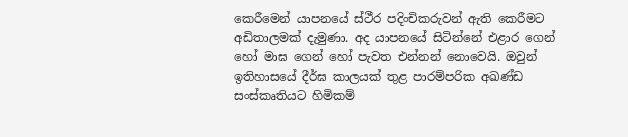කෙරීමෙන් යාපනයේ ස්ථීර පදිංචිකරුවන් ඇති කෙරීමට අඩිතාලමක් දැමුණා. අද යාපනයේ සිටින්නේ එළාර ගෙන් හෝ මාඝ ගෙන් හෝ පැවත එන්නන් නොවෙයි. ඔවුන් ඉතිහාසයේ දීර්ඝ කාලයක් තුළ පාරම්පරික අඛණ්ඩ සංස්කෘතියට හිමිකම්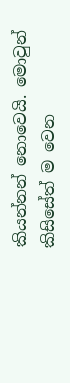කියන්නන් නොවෙයි. මොවුන් කිසිසේත් ම වෙන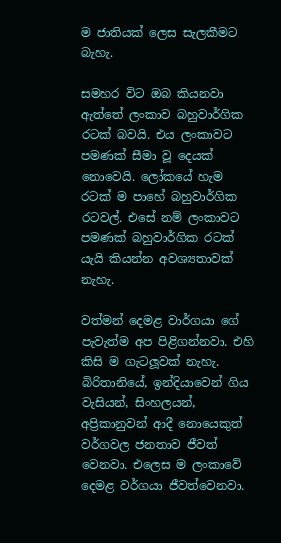ම ජාතියක් ලෙස සැලකීමට බැහැ.

සමහර විට ඔබ කියනවා ඇත්තේ ලංකාව බහුවාර්ගික රටක් බවයි. එය ලංකාවට පමණක් සීමා වූ දෙයක් නොවෙයි. ලෝකයේ හැම රටක් ම පාහේ බහුවාර්ගික රටවල්. එසේ නම් ලංකාවට පමණක් බහුවාර්ගික රටක් යැයි කියන්න අවශ්‍යතාවක් නැහැ.

වත්මන් දෙමළ වාර්ගයා ගේ පැවැත්ම අප පිළිගන්නවා. එහි කිසි ම ගැටලූවක් නැහැ. බිරිතානියේ, ඉන්දියාවෙන් ගිය වැසියන්, සිංහලයන්, අප්‍රිකානුවන් ආදී නොයෙකුත් වර්ගවල ජනතාව ජීවත් වෙනවා. එලෙස ම ලංකාවේ දෙමළ වර්ගයා ජීවත්වෙනවා.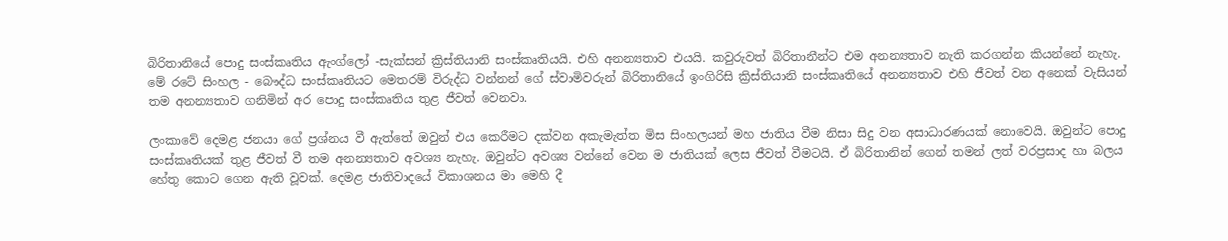බිරිතානියේ පොදු සංස්කෘතිය ඇංග්ලෝ -සැක්සන් ක්‍රිස්තියානි සංස්කෘතියයි. එහි අනන්‍යතාව එයයි. කවුරුවත් බිරිතානීන්ට එම අනන්‍යතාව නැති කරගන්න කියන්නේ නැහැ. මේ රටේ සිංහල - බෞද්ධ සංස්කෘතියට මෙතරම් විරුද්ධ වන්නන් ගේ ස්වාමිවරුන් බිරිතානියේ ඉංගිරිසි ක්‍රිස්තියානි සංස්කෘතියේ අනන්‍යතාව එහි ජීවත් වන අනෙක් වැසියන් තම අනන්‍යතාව ගනිමින් අර පොදු සංස්කෘතිය තුළ ජීවත් වෙනවා.

ලංකාවේ දෙමළ ජනයා ගේ ප්‍රශ්නය වී ඇත්තේ ඔවුන් එය කෙරීමට දක්වන අකැමැත්ත මිස සිංහලයන් මහ ජාතිය වීම නිසා සිදු වන අසාධාරණයක් නොවෙයි. ඔවුන්ට පොදු සංස්කෘතියක් තුළ ජීවත් වී තම අනන්‍යතාව අවශ්‍ය නැහැ. ඔවුන්ට අවශ්‍ය වන්නේ වෙන ම ජාතියක් ලෙස ජීවත් වීමටයි. ඒ බිරිතානින් ගෙන් තමන් ලත් වරප්‍රසාද හා බලය හේතු කොට ගෙන ඇති වූවක්. දෙමළ ජාතිවාදයේ විකාශනය මා මෙහි දී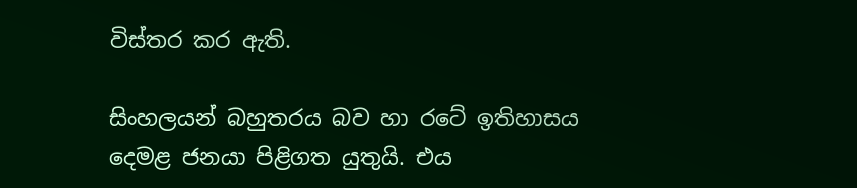විස්තර කර ඇති.

සිංහලයන් බහුතරය බව හා රටේ ඉතිහාසය දෙමළ ජනයා පිළිගත යුතුයි. එය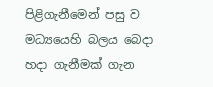පිළිගැනීමෙන් පසු ව මධ්‍යයෙහි බලය බෙදා හදා ගැනීමක් ගැන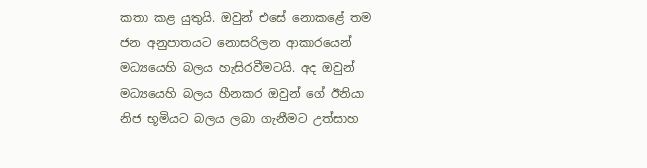කතා කළ යුතුයි. ඔවුන් එසේ නොකළේ තම ජන අනුපාතයට නොසරිලන ආකාරයෙන් මධ්‍යයෙහි බලය හැසිරවීමටයි. අද ඔවුන් මධ්‍යයෙහි බලය හීනකර ඔවුන් ගේ ඊනියා නිජ භූමියට බලය ලබා ගැනීමට උත්සාහ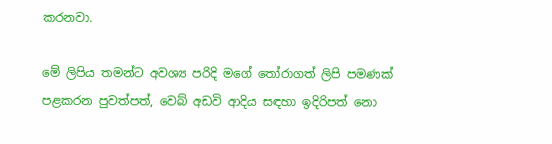කරනවා.

මේ ලිපිය තමන්ට අවශ්‍ය පරිදි මගේ තෝරාගත් ලිපි පමණක් පළකරන පුවත්පත්, වෙබ් අඩවි ආදිය සඳහා ඉදිරිපත් නො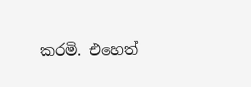කරමි. එහෙත්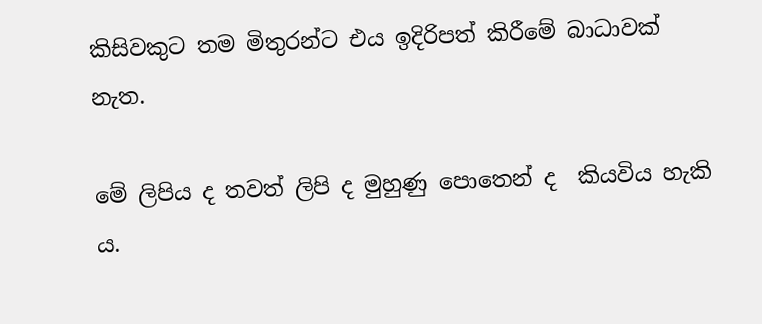කිසිවකුට තම මිතුරන්ට එය ඉදිරිපත් කිරීමේ බාධාවක් නැත.

මේ ලිපිය ද තවත් ලිපි ද මුහුණු පොතෙන් ද  කියවිය හැකි ය.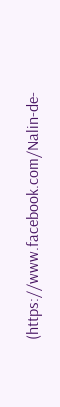(https://www.facebook.com/Nalin-de-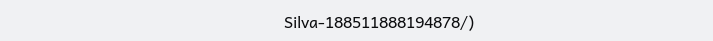Silva-188511888194878/)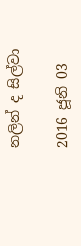නලින් ද සිල්වා

2016 ජූනි 03